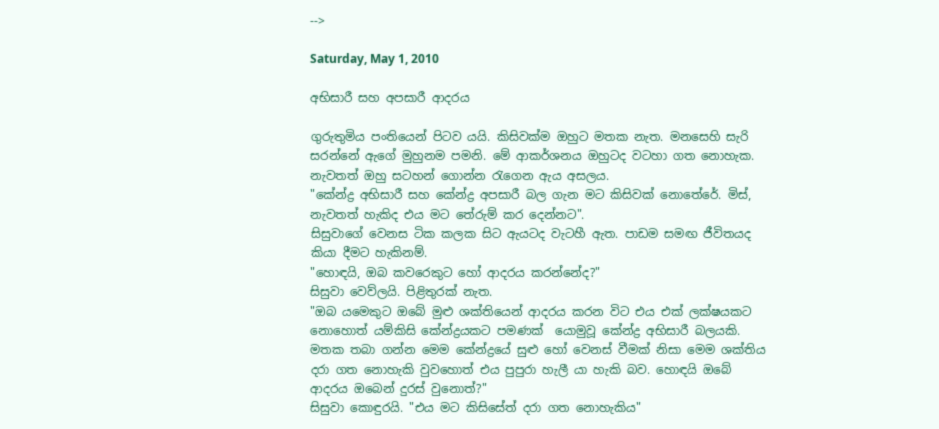-->

Saturday, May 1, 2010

අභිසාරී සහ අපසාරී ආදරය

ගුරුතුමිය පංතියෙන් පිටව යයි. කිසිවක්ම ඔහුට මතක නැත. මනසෙහි සැරි සරන්නේ ඇගේ මුහුනම පමනි. මේ ආකර්ශනය ඔහුටද වටහා ගත නොහැක. නැවතත් ඔහු සටහන් ගොන්න ‍රැගෙන ඇය අසලය.
"කේන්ද්‍ර අභිසාරී සහ කේන්ද්‍ර අපසාරී බල ගැන මට කිසිවක් නොතේරේ. මිස්, නැවතත් හැකිද එය මට තේරුම් කර දෙන්නට".
සිසුවාගේ වෙනස ටික කලක සිට ඇයටද වැටහී ඇත. පාඩම සමඟ ජීවිතයද කියා දීමට හැකිනම්.
"හොඳයි, ඔබ කවරෙකුට හෝ ආදරය කරන්නේද?"
සිසුවා වෙව්ලයි. පිළිතුරක් නැත.
"ඔබ යමෙකුට ඔබේ මුළු ශක්තියෙන් ආදරය කරන විට එය එක් ලක්ෂයකට නොහොත් යම්කිසි කේන්ද්‍රයකට පමණක්  යොමුවූ කේන්ද්‍ර අභිසාරී බලයකි. මතක තබා ගන්න මෙම කේන්ද්‍රයේ සුළු හෝ වෙනස් වීමක් නිසා මෙම ශක්තිය දරා ගත නොහැකි වුවහොත් එය පුපුරා හැලී යා හැකි බව. හොඳයි ඔබේ ආදරය ඔබෙන් දුරස් වුනොත්?"
සිසුවා කොඳුරයි. "එය මට කිසිසේත් දරා ගත නොහැකිය"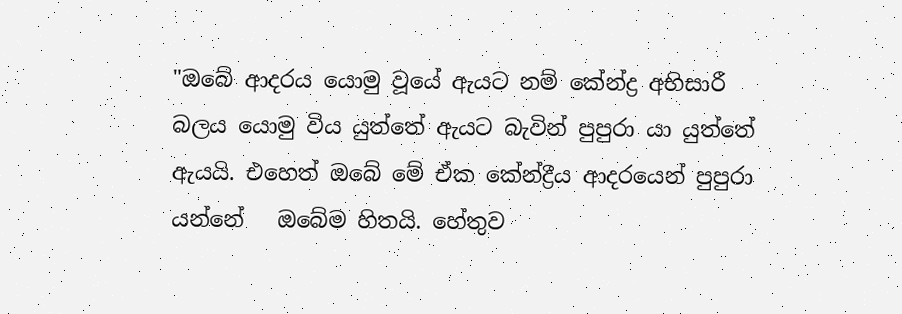"ඔබේ ආදරය යොමු වූයේ ඇයට නම් කේන්ද්‍ර අභිසාරී බලය යොමු විය යුත්තේ ඇයට බැවින් පුපුරා යා යුත්තේ ඇයයි. එහෙත් ඔබේ මේ ඒක කේන්ද්‍රීය ආදරයෙන් පුපුරා යන්නේ   ඔබේම හිතයි. හේතුව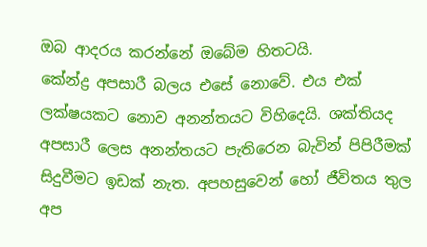ඔබ ආදරය කරන්නේ ඔබේම හිතටයි.
කේන්ද්‍ර අපසාරී බලය එසේ නොවේ. එය එක් ලක්ෂයකට නොව අනන්තයට විහිදෙයි. ශක්තියද අපසාරී ලෙස අනන්තයට පැතිරෙන බැවින් පිපිරීමක් සිදුවීමට ඉඩක් නැත. අපහසුවෙන් හෝ ජීවිතය තුල අප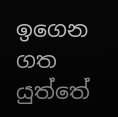ඉගෙන ගත යුත්තේ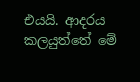එයයි. ආදරය කලයුත්තේ මේ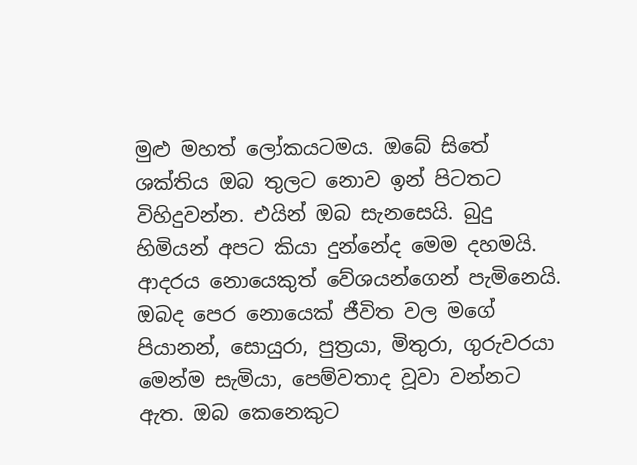මුළු මහත් ලෝකයටමය. ඔබේ සිතේ ශක්තිය ඔබ තුලට නොව ඉන් පිටතට විහිදුවන්න. එයින් ඔබ සැනසෙයි. බුදු හිමියන් අපට කියා දුන්නේද මෙම දහමයි.
ආදරය නොයෙකුත් වේශයන්ගෙන් පැමිනෙයි. ඔබද පෙර නොයෙක් ජීවිත වල මගේ පියානන්, සොයුරා, පුත්‍රයා, මිතුරා, ගුරුවරයා මෙන්ම සැමියා, පෙම්වතාද වූවා වන්නට ඇත. ඔබ කෙනෙකුට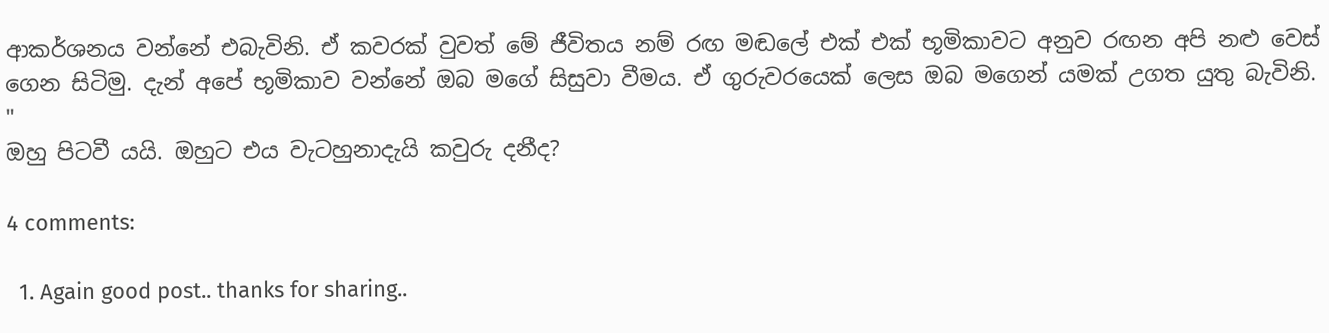ආකර්ශනය වන්නේ එබැවිනි. ඒ කවරක් වුවත් මේ ජීවිතය නම් රඟ මඬලේ එක් එක් භූමිකාවට අනුව රඟන අපි නළු වෙස් ගෙන සිටිමු. දැන් අපේ භූමිකාව වන්නේ ඔබ මගේ සිසුවා වීමය. ඒ ගුරුවරයෙක් ලෙස ඔබ මගෙන් යමක් උගත යුතු බැවිනි. "
ඔහු පිටවී යයි. ඔහුට එය වැටහුනාදැයි කවුරු දනීද?

4 comments:

  1. Again good post.. thanks for sharing..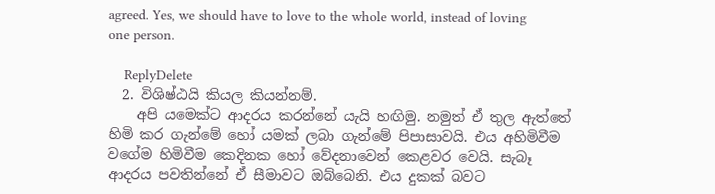agreed. Yes, we should have to love to the whole world, instead of loving one person.

    ReplyDelete
  2. විශිෂ්ඨයි කියල කියන්නම්.
    අපි යමෙක්ට ආදරය කරන්නේ යැයි හඟිමු. නමුත් ඒ තුල ඇත්තේ හිමි කර ගැන්මේ හෝ යමක් ලබා ගැන්මේ පිපාසාවයි. එය අහිමිවීම වගේම හිමිවීම කෙදිනක හෝ වේදනාවෙන් කෙළවර වෙයි. සැබෑ ආදරය පවතින්නේ ඒ සීමාවට ඔබ්බෙනි. එය දුකක් බවට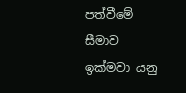පත්වීමේ සීමාව ඉක්මවා යනු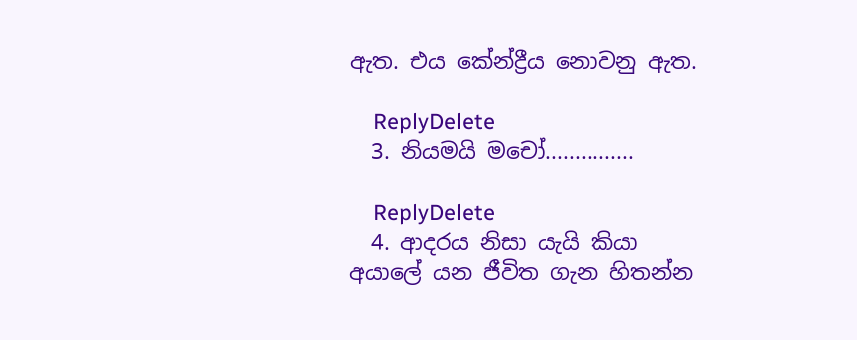ඇත. එය කේන්ද්‍රීය නොවනු ඇත.

    ReplyDelete
  3. නියමයි මචෝ...............

    ReplyDelete
  4. ආදරය නිසා යැයි කියා අයාලේ යන ජීවිත ගැන හිතන්න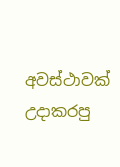අවස්ථාවක් උදාකරපු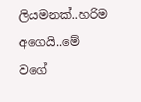ලියමනක්..හරිම අගෙයි..මේ වගේ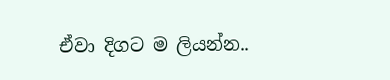ඒවා දිගට ම ලියන්න..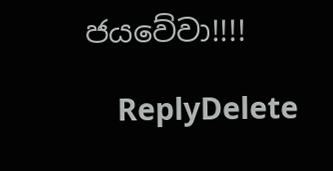ජයවේවා!!!!

    ReplyDelete